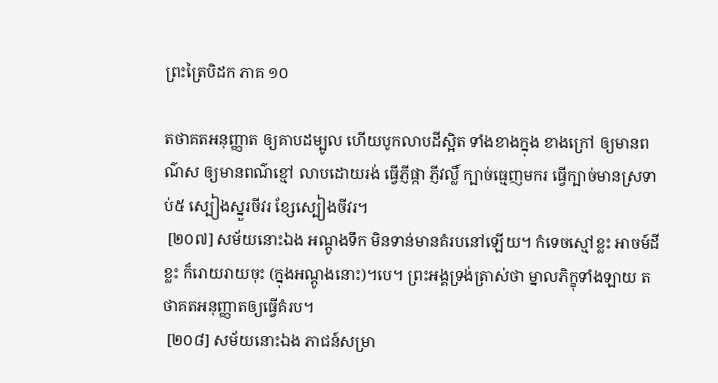ព្រះត្រៃបិដក ភាគ ១០

តថាគតអនុញ្ញាត ឲ្យគាបដម្បូល ហើយបូកលាបដីស្អិត ទាំងខាងក្នុង ខាងក្រៅ ឲ្យមានពណ៌ស ឲ្យមានពណ៌ខ្មៅ លាបដោយរង់ ធ្វើភ្ញីផ្កា ភ្ញីវល្លិ៍ ក្បាច់ធ្មេញមករ ធ្វើក្បាច់មានស្រទាប់៥ ស្បៀងស្នួរចីវរ ខ្សែស្បៀងចីវរ។
 [២០៧] សម័យនោះឯង អណ្តូងទឹក មិនទាន់មានគំរបនៅឡើយ។ កំទេចស្មៅខ្លះ អាចម៍ដីខ្លះ ក៏រោយរាយចុះ (ក្នុងអណ្តូងនោះ)។បេ។ ព្រះអង្គទ្រង់ត្រាស់ថា ម្នាលភិក្ខុទាំងឡាយ តថាគតអនុញ្ញាតឲ្យធ្វើគំរប។
 [២០៨] សម័យនោះឯង ភាជន៍សម្រា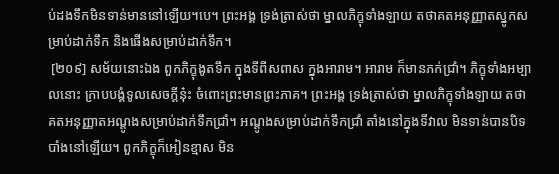ប់ដងទឹកមិនទាន់មាននៅឡើយ។បេ។ ព្រះអង្គ ទ្រង់ត្រាស់ថា ម្នាលភិក្ខុទាំងឡាយ តថាគតអនុញ្ញាតស្នូកសម្រាប់ដាក់ទឹក និងផើងសម្រាប់ដាក់ទឹក។
 [២០៩] សម័យនោះឯង ពួកភិក្ខុងូតទឹក ក្នុងទីពីសពាស ក្នុងអារាម។ អារាម ក៏មានភក់ជ្រាំ។ ភិក្ខុទាំងអម្បាលនោះ ក្រាបបង្គំទូលសេចក្តីនុ៎ះ ចំពោះព្រះមានព្រះភាគ។ ព្រះអង្គ ទ្រង់ត្រាស់ថា ម្នាលភិក្ខុទាំងឡាយ តថាគតអនុញ្ញាតអណ្តូងសម្រាប់ដាក់ទឹកជ្រាំ។ អណ្តូងសម្រាប់ដាក់ទឹកជ្រាំ តាំងនៅក្នុងទីវាល មិនទាន់បានបិទបាំងនៅឡើយ។ ពួកភិក្ខុក៏អៀនខ្មាស មិន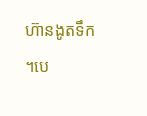ហ៊ានងូតទឹក។បេ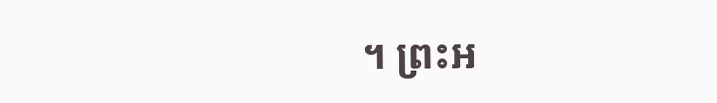។ ព្រះអ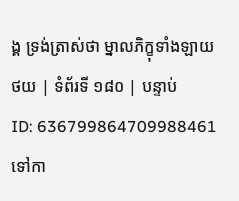ង្គ ទ្រង់ត្រាស់ថា ម្នាលភិក្ខុទាំងឡាយ
ថយ | ទំព័រទី ១៨០ | បន្ទាប់
ID: 636799864709988461
ទៅកា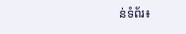ន់ទំព័រ៖